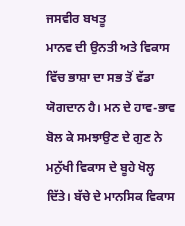ਜਸਵੀਰ ਬਖਤੂ
ਮਾਨਵ ਦੀ ਉਨਤੀ ਅਤੇ ਵਿਕਾਸ ਵਿੱਚ ਭਾਸ਼ਾ ਦਾ ਸਭ ਤੋਂ ਵੱਡਾ ਯੋਗਦਾਨ ਹੈ। ਮਨ ਦੇ ਹਾਵ-ਭਾਵ ਬੋਲ ਕੇ ਸਮਝਾਉਣ ਦੇ ਗੁਣ ਨੇ ਮਨੁੱਖੀ ਵਿਕਾਸ ਦੇ ਬੂਹੇ ਖੋਲ੍ਹ ਦਿੱਤੇ। ਬੱਚੇ ਦੇ ਮਾਨਸਿਕ ਵਿਕਾਸ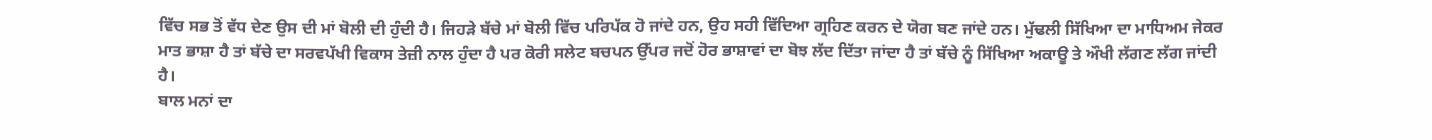ਵਿੱਚ ਸਭ ਤੋਂ ਵੱਧ ਦੇਣ ਉਸ ਦੀ ਮਾਂ ਬੋਲੀ ਦੀ ਹੁੰਦੀ ਹੈ। ਜਿਹੜੇ ਬੱਚੇ ਮਾਂ ਬੋਲੀ ਵਿੱਚ ਪਰਿਪੱਕ ਹੋ ਜਾਂਦੇ ਹਨ, ਉਹ ਸਹੀ ਵਿੱਦਿਆ ਗ੍ਰਹਿਣ ਕਰਨ ਦੇ ਯੋਗ ਬਣ ਜਾਂਦੇ ਹਨ। ਮੁੱਢਲੀ ਸਿੱਖਿਆ ਦਾ ਮਾਧਿਅਮ ਜੇਕਰ ਮਾਤ ਭਾਸ਼ਾ ਹੈ ਤਾਂ ਬੱਚੇ ਦਾ ਸਰਵਪੱਖੀ ਵਿਕਾਸ ਤੇਜ਼ੀ ਨਾਲ ਹੁੰਦਾ ਹੈ ਪਰ ਕੋਰੀ ਸਲੇਟ ਬਚਪਨ ਉੱਪਰ ਜਦੋਂ ਹੋਰ ਭਾਸ਼ਾਵਾਂ ਦਾ ਬੋਝ ਲੱਦ ਦਿੱਤਾ ਜਾਂਦਾ ਹੈ ਤਾਂ ਬੱਚੇ ਨੂੰ ਸਿੱਖਿਆ ਅਕਾਊ ਤੇ ਔਖੀ ਲੱਗਣ ਲੱਗ ਜਾਂਦੀ ਹੈ।
ਬਾਲ ਮਨਾਂ ਦਾ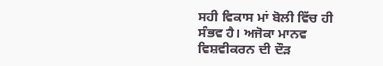ਸਹੀ ਵਿਕਾਸ ਮਾਂ ਬੋਲੀ ਵਿੱਚ ਹੀ ਸੰਭਵ ਹੈ। ਅਜੋਕਾ ਮਾਨਵ ਵਿਸ਼ਵੀਕਰਨ ਦੀ ਦੌੜ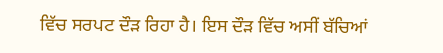ਵਿੱਚ ਸਰਪਟ ਦੌੜ ਰਿਹਾ ਹੈ। ਇਸ ਦੌੜ ਵਿੱਚ ਅਸੀਂ ਬੱਚਿਆਂ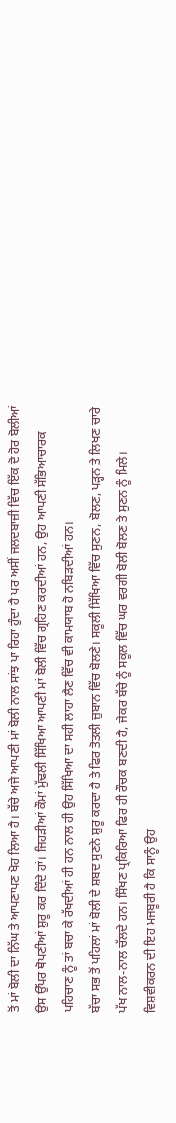ਤੋਂ ਮਾਂ ਬੋਲੀ ਦਾ ਨਿੱਘ ਤੇ ਆਪਣਾਪਣ ਖੋਹ ਲਿਆ ਹੈ। ਬੱਚੇ ਅਜੇ ਆਪਣੀ ਮਾਂ ਬੋਲੀ ਨਾਲ ਸਾਂਝ ਪਾ ਰਿਹਾ ਹੁੰਦਾ ਹੈ ਪਰ ਅਸੀਂ ਜਲਦਬਾਜ਼ੀ ਵਿੱਚ ਇੱਕ ਦੋ ਹੋਰ ਬੋਲੀਆਂ ਉਸ ਉੱਪਰ ਥੋਪਣੀਆਂ ਸ਼ੁਰੂ ਕਰ ਦਿੰਦੇ ਹਾਂ। ਜਿਹੜੀਆਂ ਕੌਮਾਂ ਮੁੱਢਲੀ ਸਿੱਖਿਆ ਆਪਣੀ ਮਾਂ ਬੋਲੀ ਵਿੱਚ ਗ੍ਰਹਿਣ ਕਰਦੀਆਂ ਹਨ, ਉਹ ਆਪਣੀ ਸੱਭਿਆਚਾਰਕ ਪਹਿਚਾਣ ਨੂੰ ਤਾਂ ਬਚਾ ਕੇ ਰੱਖਦੀਆਂ ਹੀ ਹਨ ਨਾਲ ਹੀ ਉਹ ਸਿੱਖਿਆ ਦਾ ਸਹੀ ਲਾਹਾ ਲੈਣ ਵਿੱਚ ਵੀ ਕਾਮਯਾਬ ਹੋ ਨਬਿੜਦੀਆਂ ਹਨ।
ਬੱਚਾ ਸਭ ਤੋਂ ਪਹਿਲਾਂ ਮਾਂ ਬੋਲੀ ਦੇ ਸ਼ਬਦ ਸੁਣਨੇ ਸ਼ੁਰੂ ਕਰਦਾ ਹੈ ਤੇ ਫਿਰ ਤੋਤਲੀ ਜ਼ੁਬਾਨ ਵਿੱਚ ਬੋਲਣੇ। ਸਕੂਲੀ ਸਿੱਖਿਆ ਵਿੱਚ ਸੁਣਨ, ਬੋਲਣ, ਪੜ੍ਹਨ ਤੇ ਲਿਖਣ ਚਾਰੇ ਪੱਖ ਨਾਲ-ਨਾਲ ਚੱਲਦੇ ਹਨ। ਸਿੱਖਣ ਪ੍ਰਕਿਰਿਆ ਫਿਰ ਹੀ ਰੌਚਕ ਬਣਦੀ ਹੈ, ਜੇਕਰ ਬੱਚੇ ਨੂੰ ਸਕੂਲ ਵਿੱਚ ਘਰ ਵਰਗੀ ਬੋਲੀ ਬੋਲਣ ਤੇ ਸੁਣਨ ਨੂੰ ਮਿਲੇ। ਵਿਸ਼ਵੀਕਰਨ ਦੀ ਇਹ ਮਜਬੂਰੀ ਹੈ ਕਿ ਸਾਨੂੰ ਉਹ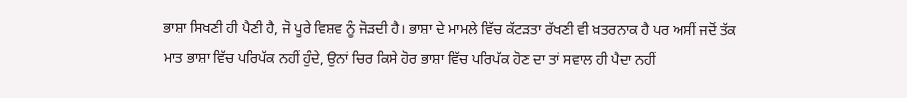ਭਾਸ਼ਾ ਸਿਖਣੀ ਹੀ ਪੈਣੀ ਹੈ, ਜੋ ਪੂਰੇ ਵਿਸ਼ਵ ਨੂੰ ਜੋੜਦੀ ਹੈ। ਭਾਸ਼ਾ ਦੇ ਮਾਮਲੇ ਵਿੱਚ ਕੱਟੜਤਾ ਰੱਖਣੀ ਵੀ ਖ਼ਤਰਨਾਕ ਹੈ ਪਰ ਅਸੀਂ ਜਦੋਂ ਤੱਕ ਮਾਤ ਭਾਸ਼ਾ ਵਿੱਚ ਪਰਿਪੱਕ ਨਹੀਂ ਹੁੰਦੇ, ਉਨਾਂ ਚਿਰ ਕਿਸੇ ਹੋਰ ਭਾਸ਼ਾ ਵਿੱਚ ਪਰਿਪੱਕ ਹੋਣ ਦਾ ਤਾਂ ਸਵਾਲ ਹੀ ਪੈਦਾ ਨਹੀਂ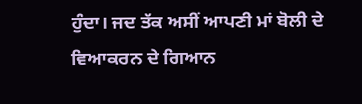ਹੁੰਦਾ। ਜਦ ਤੱਕ ਅਸੀਂ ਆਪਣੀ ਮਾਂ ਬੋਲੀ ਦੇ ਵਿਆਕਰਨ ਦੇ ਗਿਆਨ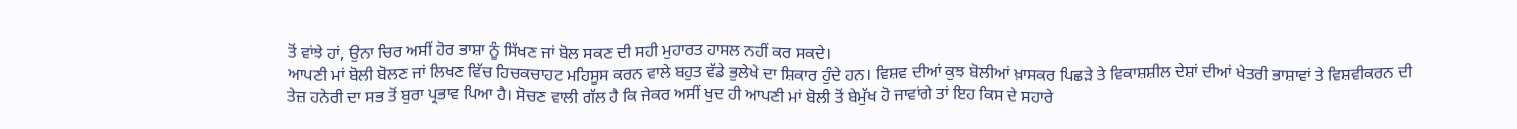ਤੋਂ ਵਾਂਝੇ ਹਾਂ, ਉਨਾ ਚਿਰ ਅਸੀਂ ਹੋਰ ਭਾਸ਼ਾ ਨੂੰ ਸਿੱਖਣ ਜਾਂ ਬੋਲ ਸਕਣ ਦੀ ਸਹੀ ਮੁਹਾਰਤ ਹਾਸਲ ਨਹੀਂ ਕਰ ਸਕਦੇ।
ਆਪਣੀ ਮਾਂ ਬੋਲੀ ਬੋਲਣ ਜਾਂ ਲਿਖਣ ਵਿੱਚ ਹਿਚਕਚਾਹਟ ਮਹਿਸੂਸ ਕਰਨ ਵਾਲੇ ਬਹੁਤ ਵੱਡੇ ਭੁਲੇਖੇ ਦਾ ਸ਼ਿਕਾਰ ਹੁੰਦੇ ਹਨ। ਵਿਸ਼ਵ ਦੀਆਂ ਕੁਝ ਬੋਲੀਆਂ ਖ਼ਾਸਕਰ ਪਿਛੜੇ ਤੇ ਵਿਕਾਸ਼ਸ਼ੀਲ ਦੇਸ਼ਾਂ ਦੀਆਂ ਖੇਤਰੀ ਭਾਸ਼ਾਵਾਂ ਤੇ ਵਿਸ਼ਵੀਕਰਨ ਦੀ ਤੇਜ਼ ਹਨੇਰੀ ਦਾ ਸਭ ਤੋਂ ਬੁਰਾ ਪ੍ਰਭਾਵ ਪਿਆ ਹੈ। ਸੋਚਣ ਵਾਲੀ ਗੱਲ ਹੈ ਕਿ ਜੇਕਰ ਅਸੀਂ ਖੁਦ ਹੀ ਆਪਣੀ ਮਾਂ ਬੋਲੀ ਤੋਂ ਬੇਮੁੱਖ ਹੋ ਜਾਵਾਂਗੇ ਤਾਂ ਇਹ ਕਿਸ ਦੇ ਸਹਾਰੇ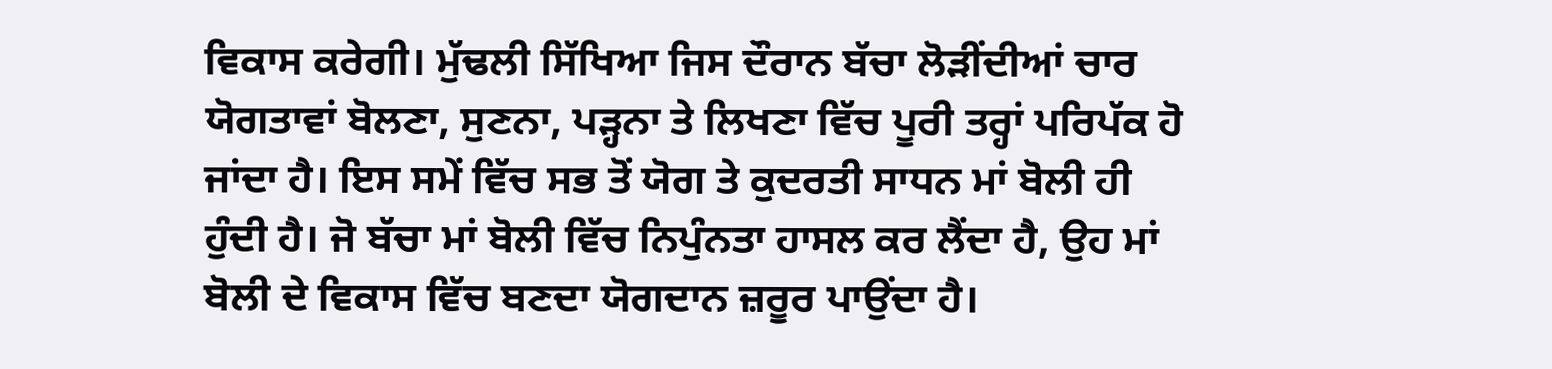ਵਿਕਾਸ ਕਰੇਗੀ। ਮੁੱਢਲੀ ਸਿੱਖਿਆ ਜਿਸ ਦੌਰਾਨ ਬੱਚਾ ਲੋੜੀਂਦੀਆਂ ਚਾਰ ਯੋਗਤਾਵਾਂ ਬੋਲਣਾ, ਸੁਣਨਾ, ਪੜ੍ਹਨਾ ਤੇ ਲਿਖਣਾ ਵਿੱਚ ਪੂਰੀ ਤਰ੍ਹਾਂ ਪਰਿਪੱਕ ਹੋ ਜਾਂਦਾ ਹੈ। ਇਸ ਸਮੇਂ ਵਿੱਚ ਸਭ ਤੋਂ ਯੋਗ ਤੇ ਕੁਦਰਤੀ ਸਾਧਨ ਮਾਂ ਬੋਲੀ ਹੀ ਹੁੰਦੀ ਹੈ। ਜੋ ਬੱਚਾ ਮਾਂ ਬੋਲੀ ਵਿੱਚ ਨਿਪੁੰਨਤਾ ਹਾਸਲ ਕਰ ਲੈਂਦਾ ਹੈ, ਉਹ ਮਾਂ ਬੋਲੀ ਦੇ ਵਿਕਾਸ ਵਿੱਚ ਬਣਦਾ ਯੋਗਦਾਨ ਜ਼ਰੂਰ ਪਾਉਂਦਾ ਹੈ।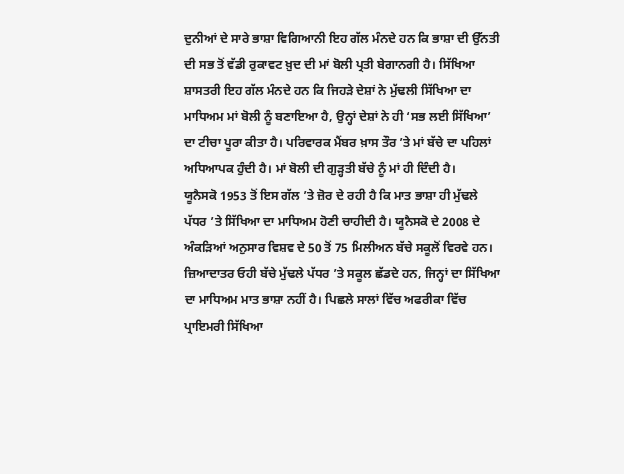ਦੁਨੀਆਂ ਦੇ ਸਾਰੇ ਭਾਸ਼ਾ ਵਿਗਿਆਨੀ ਇਹ ਗੱਲ ਮੰਨਦੇ ਹਨ ਕਿ ਭਾਸ਼ਾ ਦੀ ਉੱਨਤੀ ਦੀ ਸਭ ਤੋਂ ਵੱਡੀ ਰੁਕਾਵਟ ਖ਼ੁਦ ਦੀ ਮਾਂ ਬੋਲੀ ਪ੍ਰਤੀ ਬੇਗਾਨਗੀ ਹੈ। ਸਿੱਖਿਆ ਸ਼ਾਸਤਰੀ ਇਹ ਗੱਲ ਮੰਨਦੇ ਹਨ ਕਿ ਜਿਹੜੇ ਦੇਸ਼ਾਂ ਨੇ ਮੁੱਢਲੀ ਸਿੱਖਿਆ ਦਾ ਮਾਧਿਅਮ ਮਾਂ ਬੋਲੀ ਨੂੰ ਬਣਾਇਆ ਹੈ, ਉਨ੍ਹਾਂ ਦੇਸ਼ਾਂ ਨੇ ਹੀ ‘ਸਭ ਲਈ ਸਿੱਖਿਆ’ ਦਾ ਟੀਚਾ ਪੂਰਾ ਕੀਤਾ ਹੈ। ਪਰਿਵਾਰਕ ਮੈਂਬਰ ਖ਼ਾਸ ਤੌਰ ’ਤੇ ਮਾਂ ਬੱਚੇ ਦਾ ਪਹਿਲਾਂ ਅਧਿਆਪਕ ਹੁੰਦੀ ਹੈ। ਮਾਂ ਬੋਲੀ ਦੀ ਗੁੜ੍ਹਤੀ ਬੱਚੇ ਨੂੰ ਮਾਂ ਹੀ ਦਿੰਦੀ ਹੈ।
ਯੂਨੈਸਕੋ 1953 ਤੋਂ ਇਸ ਗੱਲ ’ਤੇ ਜ਼ੋਰ ਦੇ ਰਹੀ ਹੈ ਕਿ ਮਾਤ ਭਾਸ਼ਾ ਹੀ ਮੁੱਢਲੇ ਪੱਧਰ ’ਤੇ ਸਿੱਖਿਆ ਦਾ ਮਾਧਿਅਮ ਹੋਣੀ ਚਾਹੀਦੀ ਹੈ। ਯੂਨੈਸਕੋ ਦੇ 2008 ਦੇ ਅੰਕੜਿਆਂ ਅਨੁਸਾਰ ਵਿਸ਼ਵ ਦੇ 50 ਤੋਂ 75 ਮਿਲੀਅਨ ਬੱਚੇ ਸਕੂਲੋਂ ਵਿਰਵੇ ਹਨ। ਜ਼ਿਆਦਾਤਰ ਓਹੀ ਬੱਚੇ ਮੁੱਢਲੇ ਪੱਧਰ ’ਤੇ ਸਕੂਲ ਛੱਡਦੇ ਹਨ, ਜਿਨ੍ਹਾਂ ਦਾ ਸਿੱਖਿਆ ਦਾ ਮਾਧਿਅਮ ਮਾਤ ਭਾਸ਼ਾ ਨਹੀਂ ਹੈ। ਪਿਛਲੇ ਸਾਲਾਂ ਵਿੱਚ ਅਫਰੀਕਾ ਵਿੱਚ ਪ੍ਰਾਇਮਰੀ ਸਿੱਖਿਆ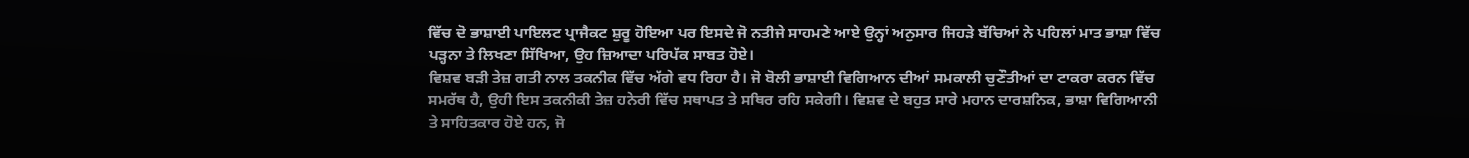ਵਿੱਚ ਦੋ ਭਾਸ਼ਾਈ ਪਾਇਲਟ ਪ੍ਰਾਜੈਕਟ ਸ਼ੁਰੂ ਹੋਇਆ ਪਰ ਇਸਦੇ ਜੋ ਨਤੀਜੇ ਸਾਹਮਣੇ ਆਏ ਉਨ੍ਹਾਂ ਅਨੁਸਾਰ ਜਿਹੜੇ ਬੱਚਿਆਂ ਨੇ ਪਹਿਲਾਂ ਮਾਤ ਭਾਸ਼ਾ ਵਿੱਚ ਪੜ੍ਹਨਾ ਤੇ ਲਿਖਣਾ ਸਿੱਖਿਆ, ਉਹ ਜ਼ਿਆਦਾ ਪਰਿਪੱਕ ਸਾਬਤ ਹੋਏ।
ਵਿਸ਼ਵ ਬੜੀ ਤੇਜ਼ ਗਤੀ ਨਾਲ ਤਕਨੀਕ ਵਿੱਚ ਅੱਗੇ ਵਧ ਰਿਹਾ ਹੈ। ਜੋ ਬੋਲੀ ਭਾਸ਼ਾਈ ਵਿਗਿਆਨ ਦੀਆਂ ਸਮਕਾਲੀ ਚੁਣੌਤੀਆਂ ਦਾ ਟਾਕਰਾ ਕਰਨ ਵਿੱਚ ਸਮਰੱਥ ਹੈ, ਉਹੀ ਇਸ ਤਕਨੀਕੀ ਤੇਜ਼ ਹਨੇਰੀ ਵਿੱਚ ਸਥਾਪਤ ਤੇ ਸਥਿਰ ਰਹਿ ਸਕੇਗੀ। ਵਿਸ਼ਵ ਦੇ ਬਹੁਤ ਸਾਰੇ ਮਹਾਨ ਦਾਰਸ਼ਨਿਕ, ਭਾਸ਼ਾ ਵਿਗਿਆਨੀ ਤੇ ਸਾਹਿਤਕਾਰ ਹੋਏ ਹਨ, ਜੋ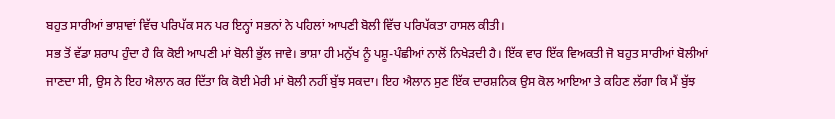ਬਹੁਤ ਸਾਰੀਆਂ ਭਾਸ਼ਾਵਾਂ ਵਿੱਚ ਪਰਿਪੱਕ ਸਨ ਪਰ ਇਨ੍ਹਾਂ ਸਭਨਾਂ ਨੇ ਪਹਿਲਾਂ ਆਪਣੀ ਬੋਲੀ ਵਿੱਚ ਪਰਿਪੱਕਤਾ ਹਾਸਲ ਕੀਤੀ।
ਸਭ ਤੋਂ ਵੱਡਾ ਸ਼ਰਾਪ ਹੁੰਦਾ ਹੈ ਕਿ ਕੋਈ ਆਪਣੀ ਮਾਂ ਬੋਲੀ ਭੁੱਲ ਜਾਵੇ। ਭਾਸ਼ਾ ਹੀ ਮਨੁੱਖ ਨੂੰ ਪਸ਼ੂ-ਪੰਛੀਆਂ ਨਾਲੋਂ ਨਿਖੇੜਦੀ ਹੈ। ਇੱਕ ਵਾਰ ਇੱਕ ਵਿਅਕਤੀ ਜੋ ਬਹੁਤ ਸਾਰੀਆਂ ਬੋਲੀਆਂ ਜਾਣਦਾ ਸੀ, ਉਸ ਨੇ ਇਹ ਐਲਾਨ ਕਰ ਦਿੱਤਾ ਕਿ ਕੋਈ ਮੇਰੀ ਮਾਂ ਬੋਲੀ ਨਹੀਂ ਬੁੱਝ ਸਕਦਾ। ਇਹ ਐਲਾਨ ਸੁਣ ਇੱਕ ਦਾਰਸ਼ਨਿਕ ਉਸ ਕੋਲ ਆਇਆ ਤੇ ਕਹਿਣ ਲੱਗਾ ਕਿ ਮੈਂ ਬੁੱਝ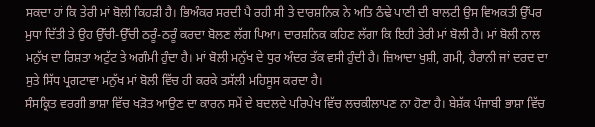ਸਕਦਾ ਹਾਂ ਕਿ ਤੇਰੀ ਮਾਂ ਬੋਲੀ ਕਿਹੜੀ ਹੈ। ਭਿਅੰਕਰ ਸਰਦੀ ਪੈ ਰਹੀ ਸੀ ਤੇ ਦਾਰਸ਼ਨਿਕ ਨੇ ਅਤਿ ਠੰਢੇ ਪਾਣੀ ਦੀ ਬਾਲਟੀ ਉਸ ਵਿਅਕਤੀ ਉੱਪਰ ਮੁਧਾ ਦਿੱਤੀ ਤੇ ਉਹ ਉੱਚੀ-ਉੱਚੀ ਠਰੂੰ-ਠਰੂੰ ਕਰਦਾ ਬੋਲਣ ਲੱਗ ਪਿਆ। ਦਾਰਸ਼ਨਿਕ ਕਹਿਣ ਲੱਗਾ ਕਿ ਇਹੀ ਤੇਰੀ ਮਾਂ ਬੋਲੀ ਹੈ। ਮਾਂ ਬੋਲੀ ਨਾਲ ਮਨੁੱਖ ਦਾ ਰਿਸ਼ਤਾ ਅਟੁੱਟ ਤੇ ਅਗੰਮੀ ਹੁੰਦਾ ਹੈ। ਮਾਂ ਬੋਲੀ ਮਨੁੱਖ ਦੇ ਧੁਰ ਅੰਦਰ ਤੱਕ ਵਸੀ ਹੁੰਦੀ ਹੈ। ਜ਼ਿਆਦਾ ਖੁਸ਼ੀ, ਗਮੀ, ਹੈਰਾਨੀ ਜਾਂ ਦਰਦ ਦਾ ਸੁਤੇ ਸਿੱਧ ਪ੍ਰਗਟਾਵਾ ਮਨੁੱਖ ਮਾਂ ਬੋਲੀ ਵਿੱਚ ਹੀ ਕਰਕੇ ਤਸੱਲੀ ਮਹਿਸੂਸ ਕਰਦਾ ਹੈ।
ਸੰਸਕ੍ਰਿਤ ਵਰਗੀ ਭਾਸ਼ਾ ਵਿੱਚ ਖੜੋਤ ਆਉਣ ਦਾ ਕਾਰਨ ਸਮੇਂ ਦੇ ਬਦਲਦੇ ਪਰਿਪੇਖ ਵਿੱਚ ਲਚਕੀਲਾਪਣ ਨਾ ਹੋਣਾ ਹੈ। ਬੇਸ਼ੱਕ ਪੰਜਾਬੀ ਭਾਸ਼ਾ ਵਿੱਚ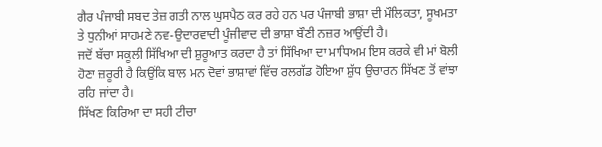ਗੈਰ ਪੰਜਾਬੀ ਸਬਦ ਤੇਜ਼ ਗਤੀ ਨਾਲ ਘੁਸਪੈਠ ਕਰ ਰਹੇ ਹਨ ਪਰ ਪੰਜਾਬੀ ਭਾਸ਼ਾ ਦੀ ਮੌਲਿਕਤਾ, ਸੂਖਮਤਾ ਤੇ ਧੁਨੀਆਂ ਸਾਹਮਣੇ ਨਵ-ਉਦਾਰਵਾਦੀ ਪੂੰਜੀਵਾਦ ਦੀ ਭਾਸ਼ਾ ਬੌਣੀ ਨਜ਼ਰ ਆਉਂਦੀ ਹੈ।
ਜਦੋਂ ਬੱਚਾ ਸਕੂਲੀ ਸਿੱਖਿਆ ਦੀ ਸ਼ੁਰੂਆਤ ਕਰਦਾ ਹੈ ਤਾਂ ਸਿੱਖਿਆ ਦਾ ਮਾਧਿਅਮ ਇਸ ਕਰਕੇ ਵੀ ਮਾਂ ਬੋਲੀ ਹੋਣਾ ਜ਼ਰੂਰੀ ਹੈ ਕਿਉਂਕਿ ਬਾਲ ਮਨ ਦੋਵਾਂ ਭਾਸ਼ਾਵਾਂ ਵਿੱਚ ਰਲਗੱਡ ਹੋਇਆ ਸ਼ੁੱਧ ਉਚਾਰਨ ਸਿੱਖਣ ਤੋਂ ਵਾਂਝਾ ਰਹਿ ਜਾਂਦਾ ਹੈ।
ਸਿੱਖਣ ਕਿਰਿਆ ਦਾ ਸਹੀ ਟੀਚਾ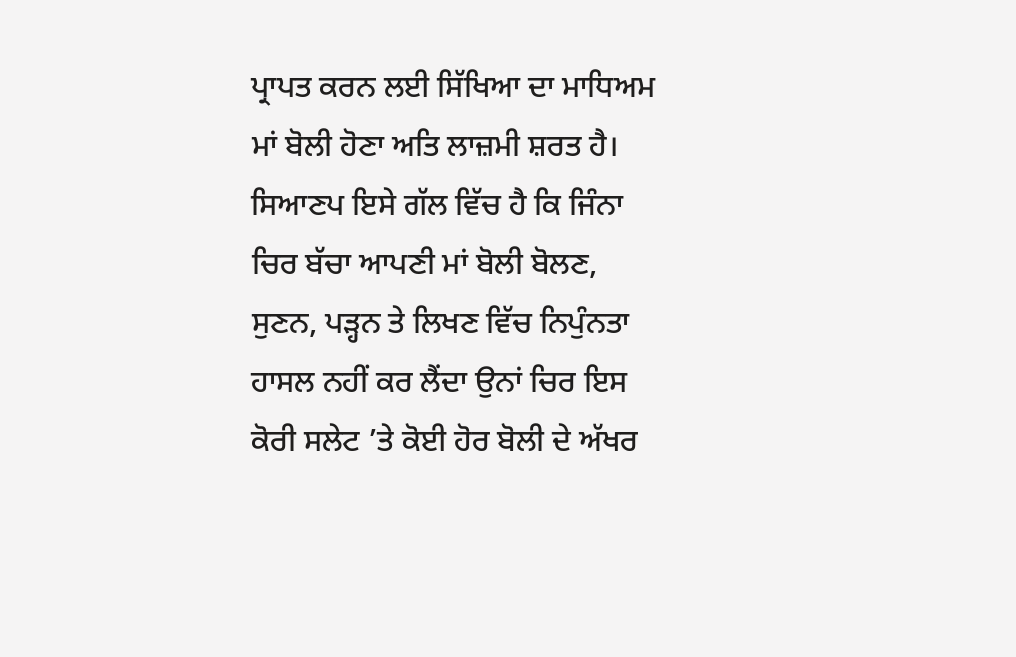ਪ੍ਰਾਪਤ ਕਰਨ ਲਈ ਸਿੱਖਿਆ ਦਾ ਮਾਧਿਅਮ ਮਾਂ ਬੋਲੀ ਹੋਣਾ ਅਤਿ ਲਾਜ਼ਮੀ ਸ਼ਰਤ ਹੈ। ਸਿਆਣਪ ਇਸੇ ਗੱਲ ਵਿੱਚ ਹੈ ਕਿ ਜਿੰਨਾ ਚਿਰ ਬੱਚਾ ਆਪਣੀ ਮਾਂ ਬੋਲੀ ਬੋਲਣ, ਸੁਣਨ, ਪੜ੍ਹਨ ਤੇ ਲਿਖਣ ਵਿੱਚ ਨਿਪੁੰਨਤਾ ਹਾਸਲ ਨਹੀਂ ਕਰ ਲੈਂਦਾ ਉਨਾਂ ਚਿਰ ਇਸ ਕੋਰੀ ਸਲੇਟ ’ਤੇ ਕੋਈ ਹੋਰ ਬੋਲੀ ਦੇ ਅੱਖਰ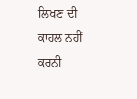ਲਿਖਣ ਦੀ ਕਾਹਲ ਨਹੀਂ ਕਰਨੀ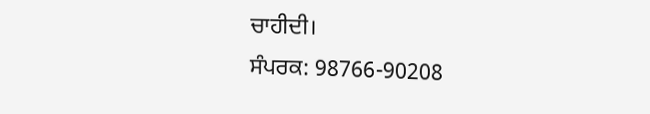ਚਾਹੀਦੀ।
ਸੰਪਰਕ: 98766-90208